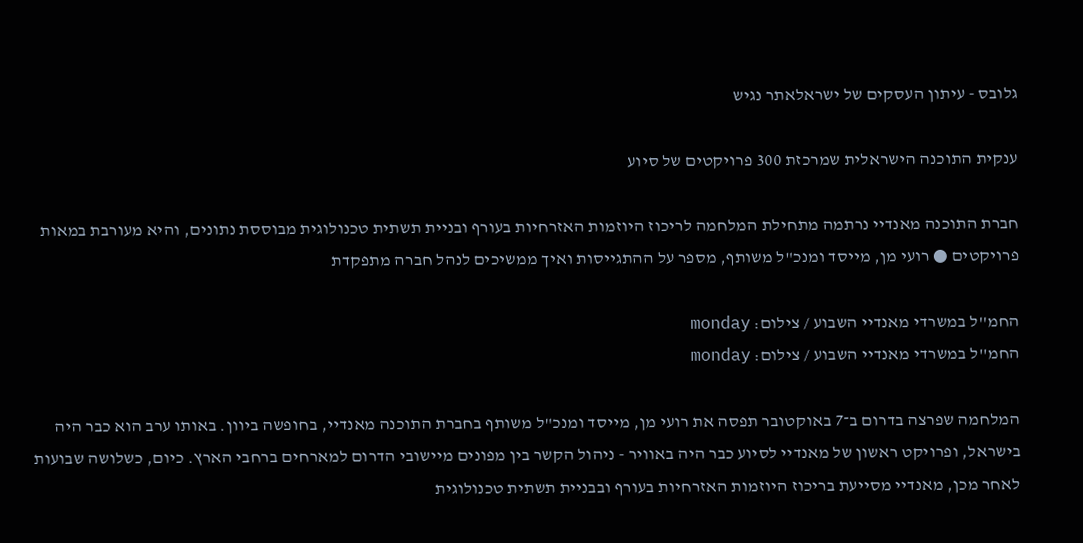גלובס - עיתון העסקים של ישראלאתר נגיש

ענקית התוכנה הישראלית שמרכזת 300 פרויקטים של סיוע

חברת התוכנה מאנדיי נרתמה מתחילת המלחמה לריכוז היוזמות האזרחיות בעורף ובניית תשתית טכנולוגית מבוססת נתונים, והיא מעורבת במאות פרויקטים ● רועי מן, מייסד ומנכ"ל משותף, מספר על ההתגייסות ואיך ממשיכים לנהל חברה מתפקדת

החמ''ל במשרדי מאנדיי השבוע / צילום: monday
החמ''ל במשרדי מאנדיי השבוע / צילום: monday

המלחמה שפרצה בדרום ב־7 באוקטובר תפסה את רועי מן, מייסד ומנכ"ל משותף בחברת התוכנה מאנדיי, בחופשה ביוון. באותו ערב הוא כבר היה בישראל, ופרויקט ראשון של מאנדיי לסיוע כבר היה באוויר - ניהול הקשר בין מפונים מיישובי הדרום למארחים ברחבי הארץ. כיום, כשלושה שבועות לאחר מכן, מאנדיי מסייעת בריכוז היוזמות האזרחיות בעורף ובבניית תשתית טכנולוגית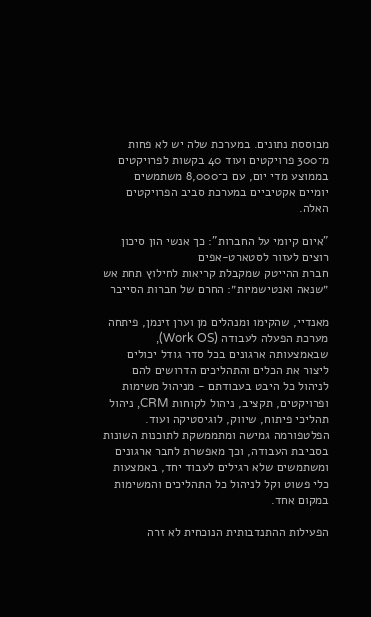מבוססת נתונים. במערכת שלה יש לא פחות מ־300 פרויקטים ועוד 40 בקשות לפרויקטים בממוצע מדי יום, עם כ־8,000 משתמשים יומיים אקטיביים במערכת סביב הפרויקטים האלה.

"איום קיומי על החברות": כך אנשי הון סיכון רוצים לעזור לסטארט-אפים
חברת ההייטק שמקבלת קריאות לחילוץ תחת אש
״שנאה ואנטישמיות״: החרם של חברות הסייבר

מאנדיי, שהקימו ומנהלים מן וערן זינמן, פיתחה מערכת הפעלה לעבודה (Work OS), שבאמצעותה ארגונים בכל סדר גודל יכולים ליצור את הכלים והתהליכים הדרושים להם לניהול כל היבט בעבודתם - מניהול משימות ופרויקטים, תקציב, ניהול לקוחות CRM, ניהול תהליכי פיתוח, שיווק, לוגיסטיקה ועוד. הפלטפורמה גמישה ומתממשקת לתוכנות השונות בסביבת העבודה, וכך מאפשרת לחבר ארגונים ומשתמשים שלא רגילים לעבוד יחד, באמצעות כלי פשוט וקל לניהול כל התהליכים והמשימות במקום אחד.

הפעילות ההתנדבותית הנוכחית לא זרה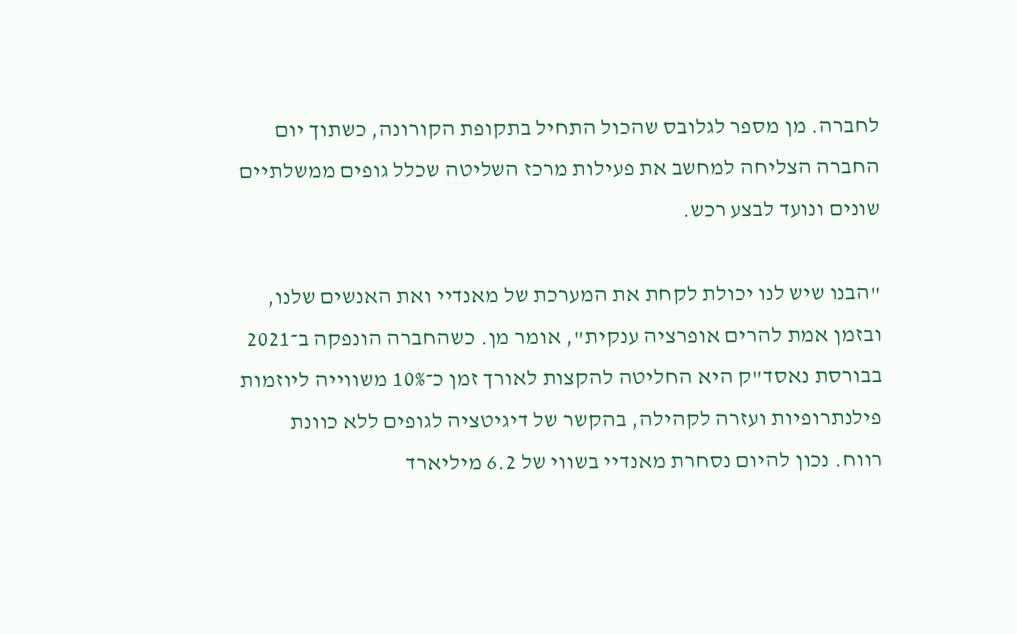לחברה. מן מספר לגלובס שהכול התחיל בתקופת הקורונה, כשתוך יום החברה הצליחה למחשב את פעילות מרכז השליטה שכלל גופים ממשלתיים שונים ונועד לבצע רכש.

"הבנו שיש לנו יכולת לקחת את המערכת של מאנדיי ואת האנשים שלנו, ובזמן אמת להרים אופרציה ענקית", אומר מן. כשהחברה הונפקה ב־2021 בבורסת נאסד"ק היא החליטה להקצות לאורך זמן כ־10% משווייה ליוזמות פילנתרופיות ועזרה לקהילה, בהקשר של דיגיטציה לגופים ללא כוונת רווח. נכון להיום נסחרת מאנדיי בשווי של 6.2 מיליארד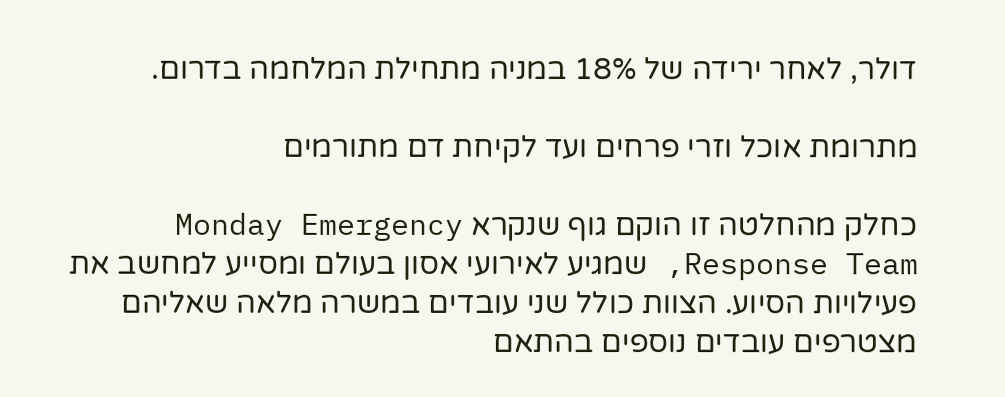דולר, לאחר ירידה של 18% במניה מתחילת המלחמה בדרום.

מתרומת אוכל וזרי פרחים ועד לקיחת דם מתורמים

כחלק מהחלטה זו הוקם גוף שנקרא Monday Emergency Response Team, שמגיע לאירועי אסון בעולם ומסייע למחשב את פעילויות הסיוע. הצוות כולל שני עובדים במשרה מלאה שאליהם מצטרפים עובדים נוספים בהתאם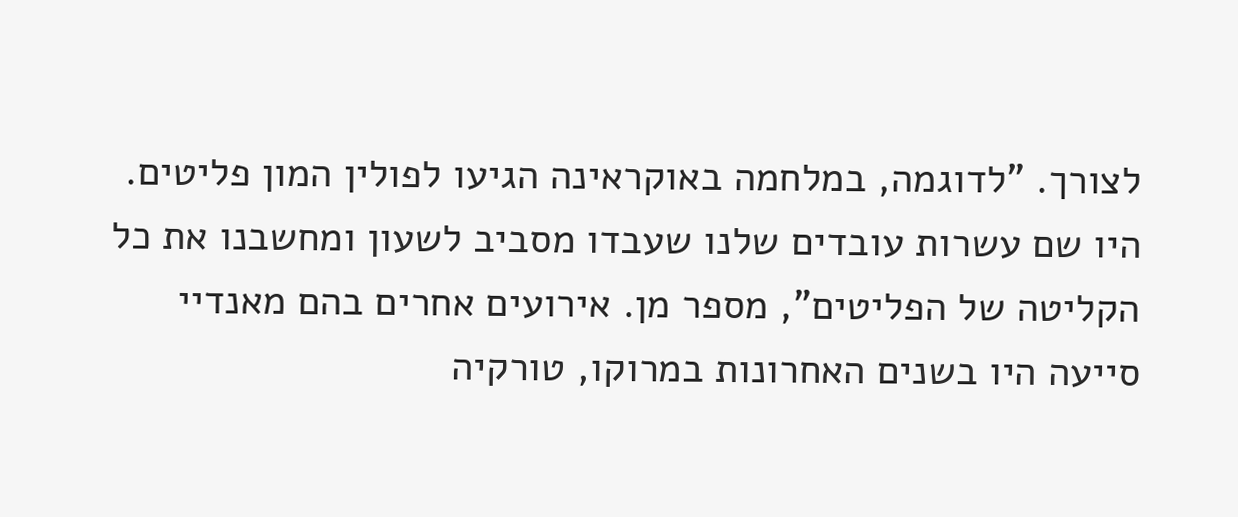לצורך. "לדוגמה, במלחמה באוקראינה הגיעו לפולין המון פליטים. היו שם עשרות עובדים שלנו שעבדו מסביב לשעון ומחשבנו את כל הקליטה של הפליטים", מספר מן. אירועים אחרים בהם מאנדיי סייעה היו בשנים האחרונות במרוקו, טורקיה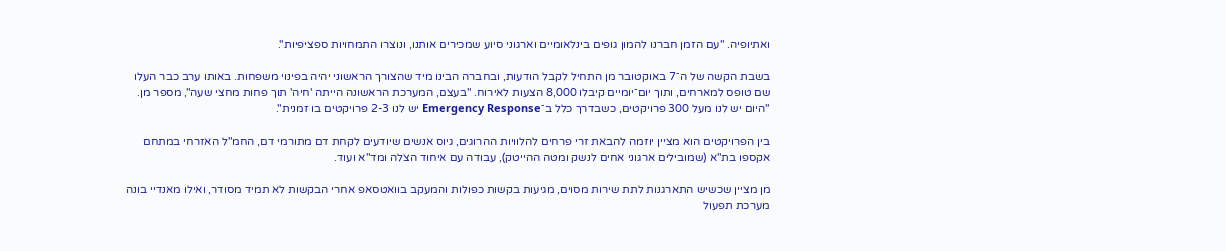ואתיופיה. "עם הזמן חברנו להמון גופים בינלאומיים וארגוני סיוע שמכירים אותנו, ונוצרו התמחויות ספציפיות".

בשבת הקשה של ה־7 באוקטובר מן התחיל לקבל הודעות, ובחברה הבינו מיד שהצורך הראשוני יהיה בפינוי משפחות. באותו ערב כבר העלו שם טופס למארחים, ותוך יום־יומיים קיבלו 8,000 הצעות לאירוח. "בעצם, המערכת הראשונה הייתה 'חיה' תוך פחות מחצי שעה", מספר מן. "היום יש לנו מעל 300 פרויקטים, כשבדרך כלל ב־Emergency Response יש לנו 2-3 פרויקטים בו זמנית".

בין הפרויקטים הוא מציין יוזמה להבאת זרי פרחים להלוויות ההרוגים, גיוס אנשים שיודעים לקחת דם מתורמי דם, החמ"ל האזרחי במתחם אקספו בת"א (שמובילים ארגוני אחים לנשק ומטה ההייטק), עבודה עם איחוד הצלה ומד"א ועוד.

מן מציין שכשיש התארגנות לתת שירות מסוים, מגיעות בקשות כפולות והמעקב בוואטסאפ אחרי הבקשות לא תמיד מסודר, ואילו מאנדיי בונה מערכת תפעול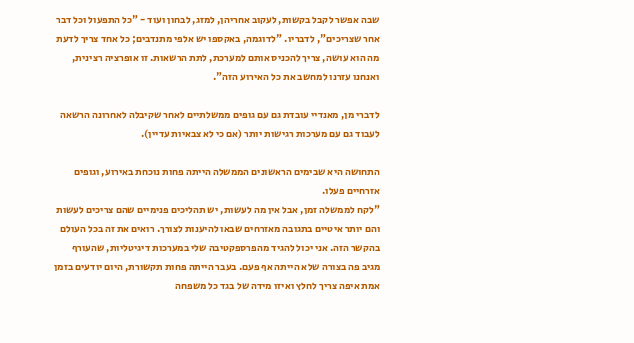שבה אפשר לקבל בקשות, לעקוב אחריהן, למזג, לבחון ועוד - "כל התפעול וכל דבר אחר שצריכים", לדבריו. "לדוגמה, באקספו יש אלפי מתנדבים; כל אחד צריך לדעת מה הוא עושה, צריך להכניס אותם למערכת, לתת הרשאות. זו אופרציה רצינית, ואנחנו עזרנו למחשב את כל האירוע הזה".

לדברי מן, מאנדיי עובדת גם עם גופים ממשלתיים לאחר שקיבלה לאחרונה הרשאה לעבוד גם עם מערכות רגישות יותר (אם כי לא צבאיות עדיין).

התחושה היא שבימים הראשונים הממשלה הייתה פחות נוכחת באירוע, וגופים אזרחיים פעלו.
"לקח לממשלה זמן, אבל אין מה לעשות, יש תהליכים פנימיים שהם צריכים לעשות והם יותר איטיים בתגובה מאזרחים שבאו להיענות לצורך. רואים את זה בכל העולם בהקשר הזה. אני יכול להגיד מהפרספקטיבה שלי במערכות דיגיטליות, שהעורף מגיב פה בצורה שלא הייתה אף פעם. בעבר הייתה פחות תקשורת, היום יודעים בזמן אמת איפה צריך לחלץ ואיזו מידה של בגד כל משפחה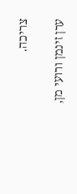צריכה.

ערן זינמן ורועי מן,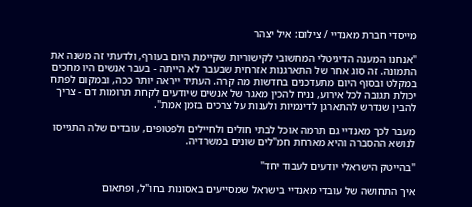מייסדי חברת מאנדיי / צילום: איל יצהר

"אנחנו המענה הדיגיטלי המחשובי לקישוריות שקיימת היום בעורף, ולדעתי זה משנה את התמונה. זה סוג אחר של התארגנות אזרחית שבעבר לא הייתה - בעבר אנשים היו מחכים במקלט ובסוף היום מתעדכנים בחדשות מה קרה. העתיד ייראה יותר ככה, ובמקום לפתח יכולת תגובה לכל אירוע, נניח להכין מאגר של אנשים שיודעים לקחת תרומות דם - צריך להבין שנדרש להתארגן לדינמיות ולענות על צרכים בזמן אמת".

מעבר לכך מאנדיי גם תרמה אוכל לבתי חולים ולחיילים ולפטופים, עובדים שלה התגייסו לנושא ההסברה והיא מארחת חמ"לים שונים במשרדיה.

"בהייטק הישראלי יודעים לעבוד יחד"

איך התחושה של עובדי מאנדיי בישראל שמסייעים באסונות בחו"ל, ופתאום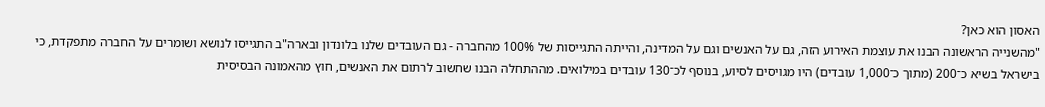האסון הוא כאן?
"מהשנייה הראשונה הבנו את עוצמת האירוע הזה, גם על האנשים וגם על המדינה, והייתה התגייסות של 100% מהחברה - גם העובדים שלנו בלונדון ובארה"ב התגייסו לנושא ושומרים על החברה מתפקדת, כי בישראל בשיא כ־200 (מתוך כ־1,000 עובדים) היו מגויסים לסיוע, בנוסף לכ־130 עובדים במילואים. מההתחלה הבנו שחשוב לרתום את האנשים, חוץ מהאמונה הבסיסית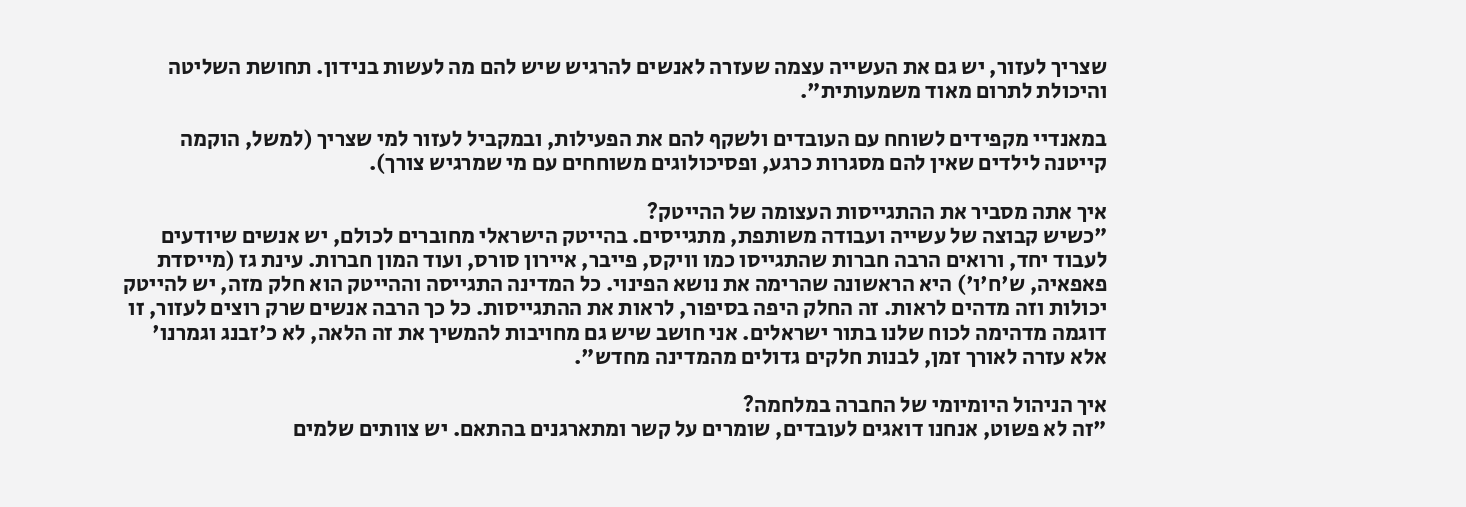שצריך לעזור, יש גם את העשייה עצמה שעזרה לאנשים להרגיש שיש להם מה לעשות בנידון. תחושת השליטה והיכולת לתרום מאוד משמעותית".

במאנדיי מקפידים לשוחח עם העובדים ולשקף להם את הפעילות, ובמקביל לעזור למי שצריך (למשל, הוקמה קייטנה לילדים שאין להם מסגרות כרגע, ופסיכולוגים משוחחים עם מי שמרגיש צורך).

איך אתה מסביר את ההתגייסות העצומה של ההייטק?
"כשיש קבוצה של עשייה ועבודה משותפת, מתגייסים. בהייטק הישראלי מחוברים לכולם, יש אנשים שיודעים לעבוד יחד, ורואים הרבה חברות שהתגייסו כמו וויקס, פייבר, איירון סורס, ועוד המון חברות. עינת גז (מייסדת פאפאיה, ש'ח'ו') היא הראשונה שהרימה את נושא הפינוי. כל המדינה התגייסה וההייטק הוא חלק מזה, יש להייטק יכולות וזה מדהים לראות. זה החלק היפה בסיפור, לראות את ההתגייסות. כל כך הרבה אנשים שרק רוצים לעזור, זו דוגמה מדהימה לכוח שלנו בתור ישראלים. אני חושב שיש גם מחויבות להמשיך את זה הלאה, לא כ'זבנג וגמרנו' אלא עזרה לאורך זמן, לבנות חלקים גדולים מהמדינה מחדש".

איך הניהול היומיומי של החברה במלחמה?
"זה לא פשוט, אנחנו דואגים לעובדים, שומרים על קשר ומתארגנים בהתאם. יש צוותים שלמים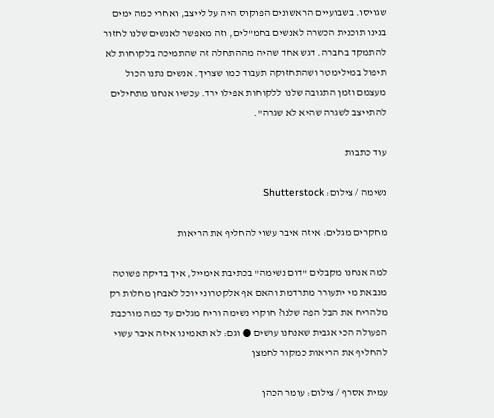שגויסו. בשבועיים הראשונים הפוקוס היה על לייצב, ואחרי כמה ימים בנינו תוכנית הכשרה לאנשים בחמ"לים, וזה מאפשר לאנשים שלנו לחזור להתמקד בחברה. דגש אחד שהיה מההתחלה זה שהתמיכה בלקוחות לא תיפול במילימטר ושהתחזוקה תעבוד כמו שצריך. אנשים נתנו הכול מעצמם וזמן התגובה שלנו ללקוחות אפילו ירד. עכשיו אנחנו מתחילים להתייצב לשגרה שהיא לא שגרה".

עוד כתבות

נשימה / צילום: Shutterstock

מחקרים מגלים: איזה איבר עשוי להחליף את הריאות

למה אנחנו מקבלים "דום נשימה" בכתיבת אימייל, איך בדיקה פשוטה מנבאת מי יתעורר מתרדמת והאם אף אלקטרוני יוכל לאבחן מחלות רק מלהריח את הבל הפה שלנו? חוקרי נשימה וריח מגלים עד כמה מורכבת הפעולה הכי אגבית שאנחנו עושים ● וגם: לא תאמינו איזה איבר עשוי להחליף את הריאות כמקור לחמצן

עמית אסרף / צילום: עומר הכהן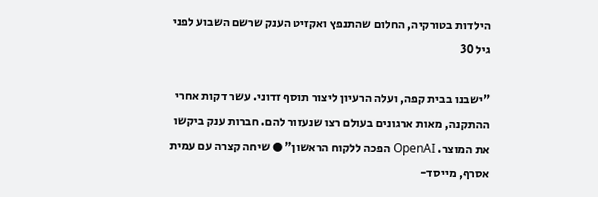הילדות בטורקיה, החלום שהתנפץ ואקזיט הענק שרשם השבוע לפני גיל 30

"ישבנו בבית קפה, ועלה הרעיון ליצור תוסף זדוני. עשר דקות אחרי ההתקנה, מאות ארגונים בעולם רצו שנעזור להם. חברות ענק ביקשו את המוצר. OpenAI הפכה ללקוח הראשון" ● שיחה קצרה עם עמית אסרף, מייסד-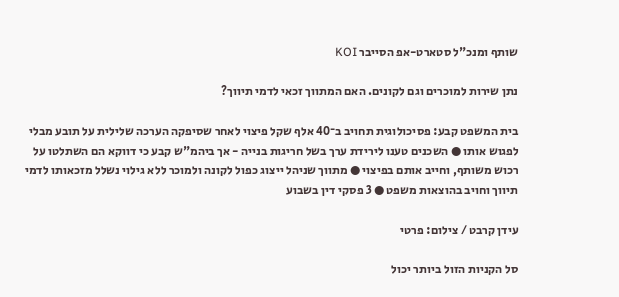שותף ומנכ"ל סטארט-אפ הסייבר KOI

נתן שירות למוכרים וגם לקונים. האם המתווך זכאי לדמי תיווך?

בית המשפט קבע: פסיכולוגית תחויב ב־40 אלף שקל פיצוי לאחר שסיפקה הערכה שלילית על תובע מבלי לפגוש אותו ● השכנים טענו לירידת ערך בשל חריגות בנייה - אך ביהמ"ש קבע כי דווקא הם השתלטו על רכוש משותף, וחייב אותם בפיצוי ● מתווך שניהל ייצוג כפול לקונה ולמוכר ללא גילוי נשלל מזכאותו לדמי תיווך וחויב בהוצאות משפט ● 3 פסקי דין בשבוע

עידן קרבט / צילום: פרטי

סל הקניות הזול ביותר יכול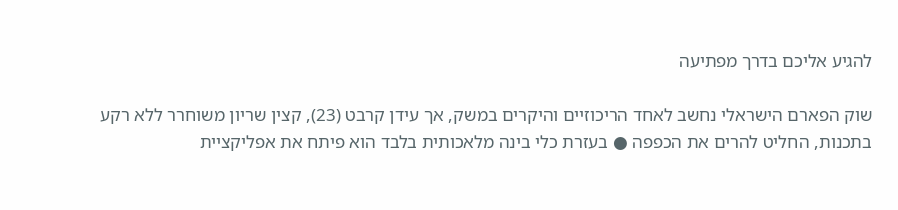להגיע אליכם בדרך מפתיעה

שוק הפארם הישראלי נחשב לאחד הריכוזיים והיקרים במשק, אך עידן קרבט (23), קצין שריון משוחרר ללא רקע בתכנות, החליט להרים את הכפפה ● בעזרת כלי בינה מלאכותית בלבד הוא פיתח את אפליקציית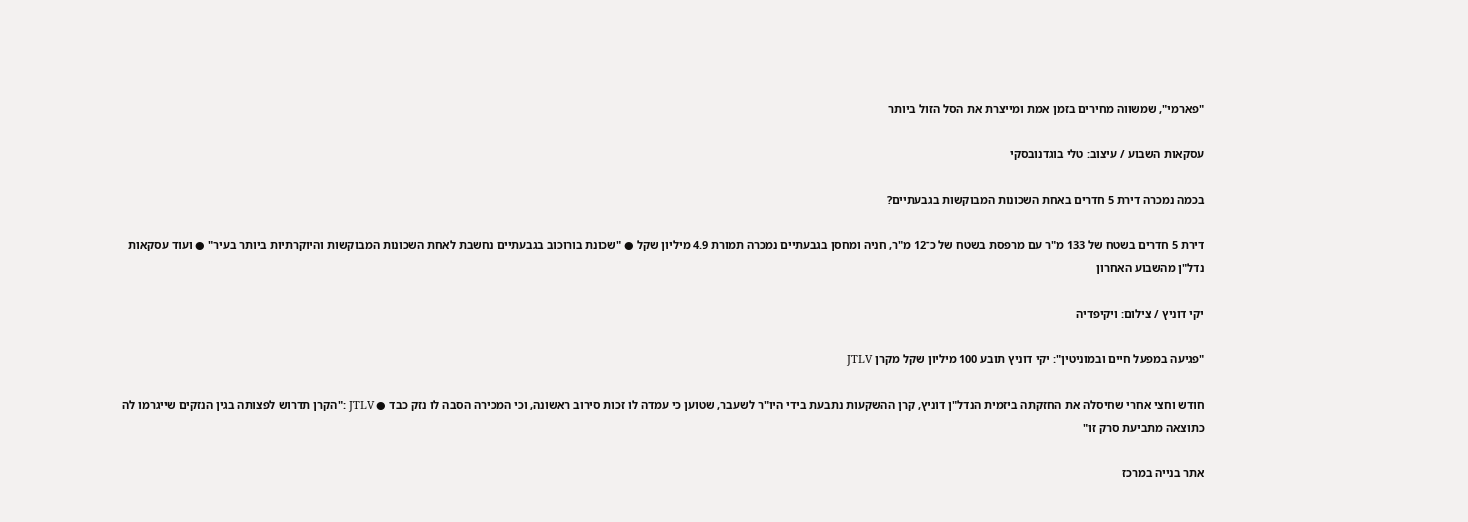"פארמי", שמשווה מחירים בזמן אמת ומייצרת את הסל הזול ביותר

עסקאות השבוע / עיצוב: טלי בוגדנובסקי

בכמה נמכרה דירת 5 חדרים באחת השכונות המבוקשות בגבעתיים?

דירת 5 חדרים בשטח של 133 מ"ר עם מרפסת בשטח של כ־12 מ"ר, חניה ומחסן בגבעתיים נמכרה תמורת 4.9 מיליון שקל ● "שכונת בורוכוב בגבעתיים נחשבת לאחת השכונות המבוקשות והיוקרתיות ביותר בעיר" ● ועוד עסקאות נדל"ן מהשבוע האחרון

יקי דוניץ / צילום: ויקיפדיה

"פגיעה במפעל חיים ובמוניטין": יקי דוניץ תובע 100 מיליון שקל מקרן JTLV

חודש וחצי אחרי שחיסלה את החזקתה ביזמית הנדל"ן דוניץ, קרן ההשקעות נתבעת בידי היו"ר לשעבר, שטוען כי עמדה לו זכות סירוב ראשונה, וכי המכירה הסבה לו נזק כבד ● JTLV :"הקרן תדרוש לפצותה בגין הנזקים שייגרמו לה כתוצאה מתביעת סרק זו"

אתר בנייה במרכז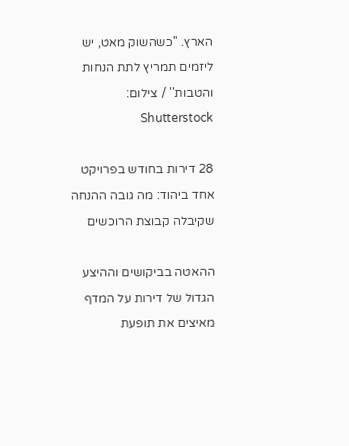הארץ. ''כשהשוק מאט, יש ליזמים תמריץ לתת הנחות והטבות'' / צילום: Shutterstock

28 דירות בחודש בפרויקט אחד ביהוד: מה גובה ההנחה שקיבלה קבוצת הרוכשים

ההאטה בביקושים וההיצע הגדול של דירות על המדף מאיצים את תופעת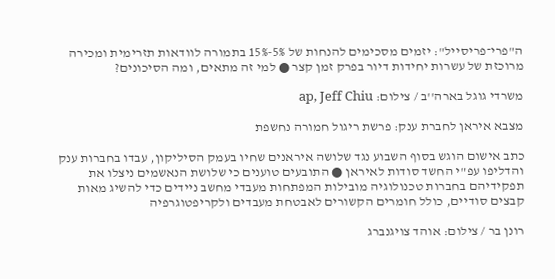ה"פרי־פריסייל": יזמים מסכימים להנחות של 5%-15% בתמורה לוודאות תזרימית ומכירה מרוכזת של עשרות יחידות דיור בפרק זמן קצר ● למי זה מתאים, ומה הסיכונים?

משרדי גוגל בארה''ב / צילום: ap, Jeff Chiu

מצבא איראן לחברת ענק: פרשת ריגול חמורה נחשפת

כתב אישום הוגש בסוף השבוע נגד שלושה איראנים שחיו בעמק הסיליקון, עבדו בחברות ענק והדליפו עפ"י החשד סודות לאיראן ● התובעים טוענים כי שלושת הנאשמים ניצלו את תפקידיהם בחברות טכנולוגיה מובילות המפתחות מעבדי מחשב ניידים כדי להשיג מאות קבצים סודיים, כולל חומרים הקשורים לאבטחת מעבדים ולקריפטוגרפיה

רונן בר / צילום: אוהד צויגנברג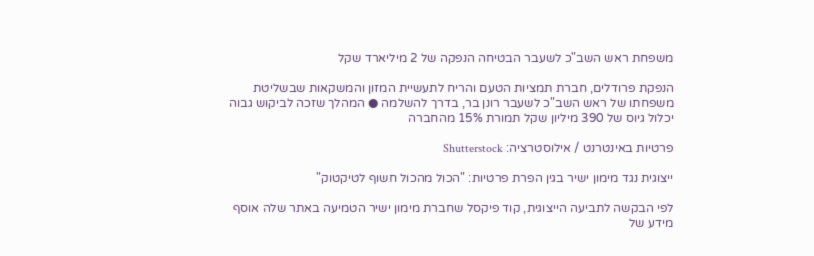משפחת ראש השב"כ לשעבר הבטיחה הנפקה של 2 מיליארד שקל

הנפקת פרודלים, חברת תמציות הטעם והריח לתעשיית המזון והמשקאות שבשליטת משפחתו של ראש השב"כ לשעבר רונן בר, בדרך להשלמה ● המהלך שזכה לביקוש גבוה יכלול גיוס של 390 מיליון שקל תמורת 15% מהחברה

פרטיות באינטרנט / אילוסטרציה: Shutterstock

ייצוגית נגד מימון ישיר בגין הפרת פרטיות: "הכול מהכול חשוף לטיקטוק"

לפי הבקשה לתביעה הייצוגית, קוד פיקסל שחברת מימון ישיר הטמיעה באתר שלה אוסף מידע של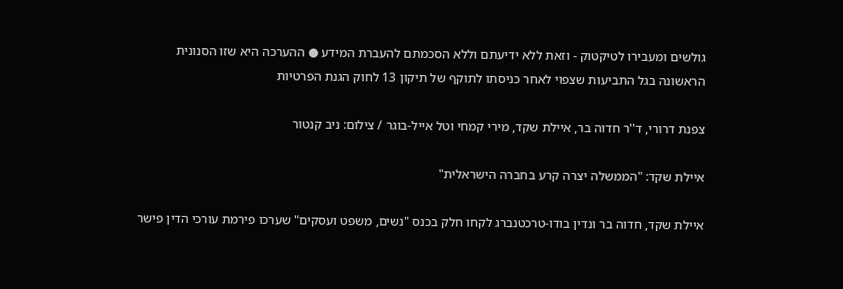גולשים ומעבירו לטיקטוק - וזאת ללא ידיעתם וללא הסכמתם להעברת המידע ● ההערכה היא שזו הסנונית הראשונה בגל התביעות שצפוי לאחר כניסתו לתוקף של תיקון 13 לחוק הגנת הפרטיות

צפנת דרורי, ד''ר חדוה בר, איילת שקד, מירי קמחי וטל אייל-בוגר / צילום: ניב קנטור

איילת שקד: "הממשלה יצרה קרע בחברה הישראלית"

איילת שקד, חדוה בר ונדין בודו-טרכטנברג לקחו חלק בכנס "נשים, משפט ועסקים" שערכו פירמת עורכי הדין פישר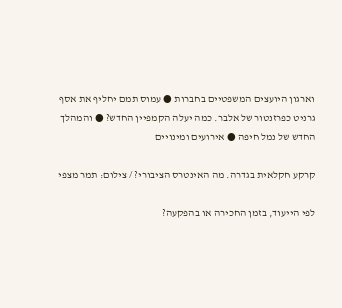וארגון היועצים המשפטיים בחברות ● עמוס תמם יחליף את אסף גרניט כפרזנטור של אלבר. כמה יעלה הקמפיין החדש? ● והמהלך החדש של נמל חיפה ● אירועים ומינויים

קרקע חקלאית בגדרה. מה האינטרס הציבורי? / צילום: תמר מצפי

לפי הייעוד, בזמן החכירה או בהפקעה?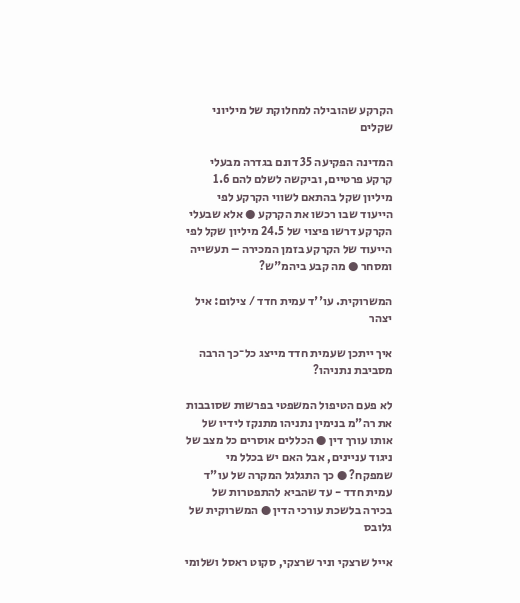הקרקע שהובילה למחלוקת של מיליוני שקלים

המדינה הפקיעה 35 דונם בגדרה מבעלי קרקע פרטיים, וביקשה לשלם להם 1.6 מיליון שקל בהתאם לשווי הקרקע לפי הייעוד שבו רכשו את הקרקע ● אלא שבעלי הקרקע דרשו פיצוי של 24.5 מיליון שקל לפי הייעוד של הקרקע בזמן המכירה – תעשייה ומסחר ● מה קבע ביהמ"ש?

המשרוקית. עו''ד עמית חדד / צילום: איל יצהר

איך ייתכן שעמית חדד מייצג כל־כך הרבה מסביבת נתניהו?

לא פעם הטיפול המשפטי בפרשות שסובבות את רה"מ בנימין נתניהו מתנקז לידיו של אותו עורך דין ● הכללים אוסרים כל מצב של ניגוד עניינים, אבל האם יש בכלל מי שמפקח? ● כך התגלגל המקרה של עו"ד עמית חדד - עד שהביא להתפטרות של בכירה בלשכת עורכי הדין ● המשרוקית של גלובס

אייל שרצקי וניר שרצקי, סקוט ראסל ושלומי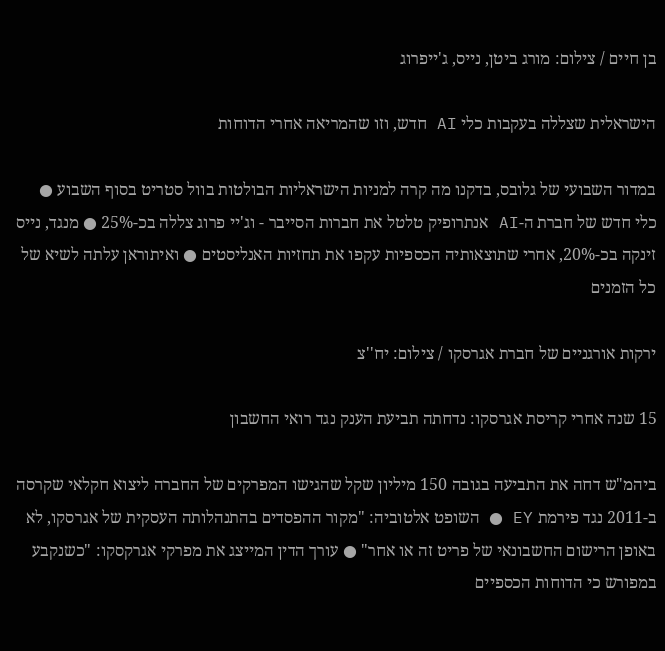בן חיים / צילום: מורג ביטן, נייס, ג'ייפרוג

הישראלית שצללה בעקבות כלי AI חדש, וזו שהמריאה אחרי הדוחות

במדור השבועי של גלובס, בדקנו מה קרה למניות הישראליות הבולטות בוול סטריט בסוף השבוע ● כלי חדש של חברת ה-AI אנתרופיק טלטל את חברות הסייבר - וג'יי פרוג צללה בכ-25% ● מנגד, נייס זינקה בכ-20%, אחרי שתוצאותיה הכספיות עקפו את תחזיות האנליסטים ● ואיתוראן עלתה לשיא של כל הזמנים

ירקות אורגניים של חברת אגרסקו / צילום: יח''צ

15 שנה אחרי קריסת אגרסקו: נדחתה תביעת הענק נגד רואי החשבון

ביהמ"ש דחה את התביעה בגובה 150 מיליון שקל שהגישו המפרקים של החברה ליצוא חקלאי שקרסה ב-2011 נגד פירמת EY ● השופט אלטוביה: "מקור ההפסדים בהתנהלותה העסקית של אגרסקו, לא באופן הרישום החשבונאי של פריט זה או אחר" ● עורך הדין המייצג את מפרקי אגרקסקו: "כשנקבע במפורש כי הדוחות הכספיים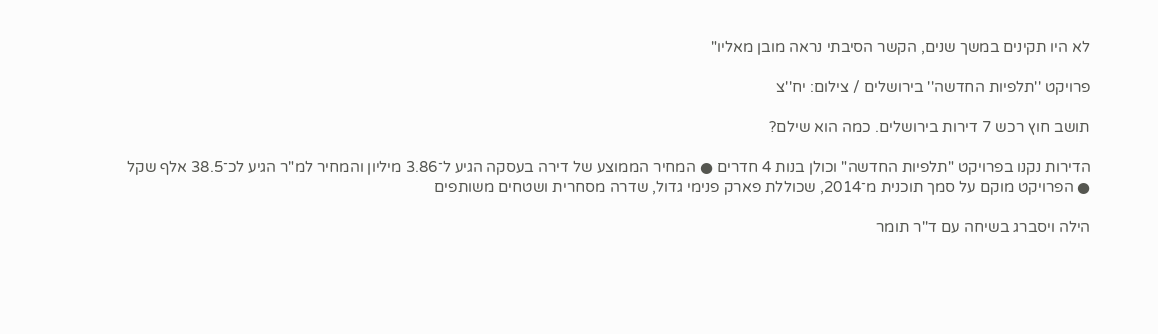לא היו תקינים במשך שנים, הקשר הסיבתי נראה מובן מאליו"

פרויקט ''תלפיות החדשה'' בירושלים / צילום: יח''צ

תושב חוץ רכש 7 דירות בירושלים. כמה הוא שילם?

הדירות נקנו בפרויקט "תלפיות החדשה" וכולן בנות 4 חדרים ● המחיר הממוצע של דירה בעסקה הגיע ל־3.86 מיליון והמחיר למ"ר הגיע לכ־38.5 אלף שקל ● הפרויקט מוקם על סמך תוכנית מ־2014, שכוללת פארק פנימי גדול, שדרה מסחרית ושטחים משותפים

הילה ויסברג בשיחה עם ד''ר תומר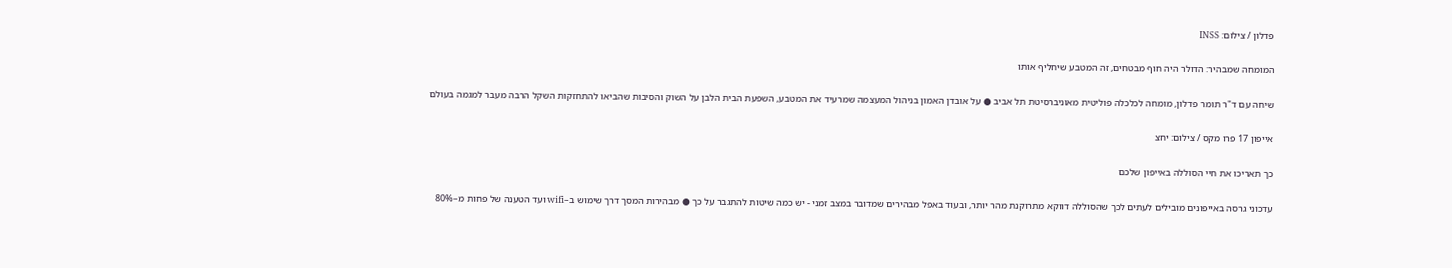פדלון / צילום: INSS

המומחה שמבהיר: הדולר היה חוף מבטחים, זה המטבע שיחליף אותו

שיחה עם ד"ר תומר פדלון, מומחה לכלכלה פוליטית מאוניברסיטת תל אביב ● על אובדן האמון בניהול המעצמה שמרעיד את המטבע, השפעת הבית הלבן על השוק והסיבות שהביאו להתחזקות השקל הרבה מעבר למגמה בעולם

אייפון 17 פרו מקס / צילום: יחצ

כך תאריכו את חיי הסוללה באייפון שלכם

עדכוני גרסה באייפונים מובילים לעתים לכך שהסוללה דווקא מתרוקנת מהר יותר, ובעוד באפל מבהירים שמדובר במצב זמני - יש כמה שיטות להתגבר על כך ● מבהירות המסך דרך שימוש ב–wifi ועד הטענה של פחות מ–80%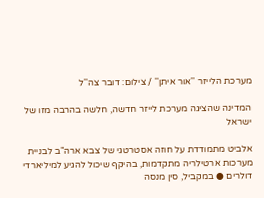מערכת הלייזר ''אור איתן'' / צילום: דובר צה''ל

המדינה שהציגה מערכת לייזר חדשה, חלשה בהרבה מזו של ישראל

אלביט מתמודדת על חוזה אסטרטגי של צבא ארה"ב לבניית מערכות ארטילריה מתקדמות, בהיקף שיכול להגיע למיליארדי דולרים ● במקביל, סין מנסה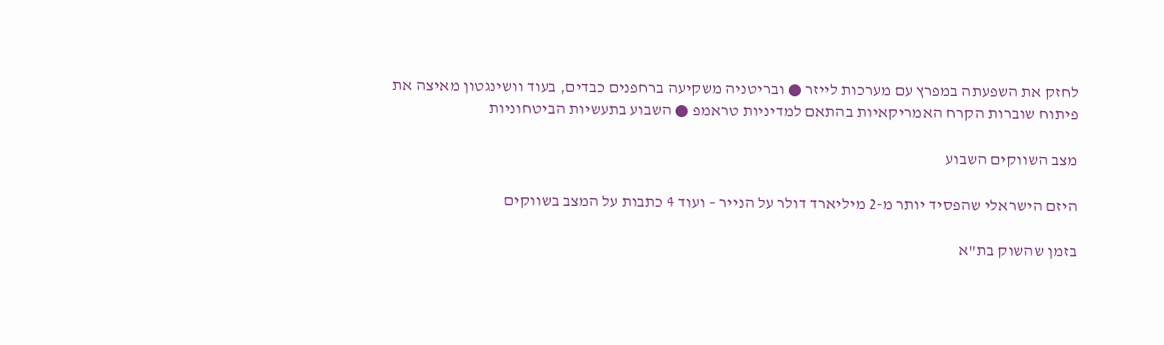לחזק את השפעתה במפרץ עם מערכות לייזר ● ובריטניה משקיעה ברחפנים כבדים, בעוד וושינגטון מאיצה את פיתוח שוברות הקרח האמריקאיות בהתאם למדיניות טראמפ ● השבוע בתעשיות הביטחוניות

מצב השווקים השבוע

היזם הישראלי שהפסיד יותר מ-2 מיליארד דולר על הנייר – ועוד 4 כתבות על המצב בשווקים

בזמן שהשוק בת"א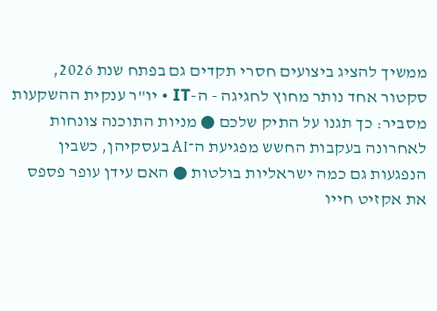ממשיך להציג ביצועים חסרי תקדים גם בפתח שנת 2026, סקטור אחד נותר מחוץ לחגיגה - ה-IT • יו"ר ענקית ההשקעות מסביר: כך תגנו על התיק שלכם ● מניות התוכנה צונחות לאחרונה בעקבות החשש מפגיעת ה־AI בעסקיהן, כשבין הנפגעות גם כמה ישראליות בולטות ● האם עידן עופר פספס את אקזיט חייו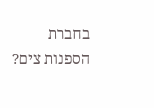בחברת הספנות צים?